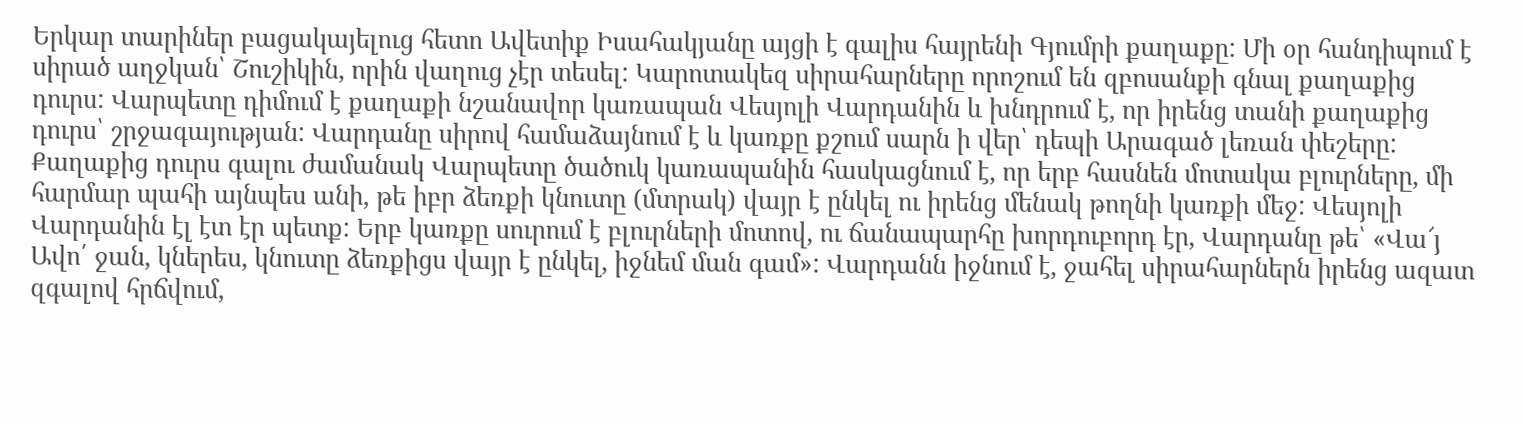Երկար տարիներ բացակայելուց հետո Ավետիք Իսահակյանը այցի է գալիս հայրենի Գյումրի քաղաքը: Մի օր հանդիպում է սիրած աղջկան՝ Շուշիկին, որին վաղուց չէր տեսել: Կարոտակեզ սիրահարները որոշում են զբոսանքի գնալ քաղաքից դուրս: Վարպետը դիմում է քաղաքի նշանավոր կառապան Վեսյոլի Վարդանին և խնդրում է, որ իրենց տանի քաղաքից դուրս՝ շրջագայության: Վարդանը սիրով համաձայնում է և կառքը քշում սարն ի վեր՝ դեպի Արագած լեռան փեշերը: Քաղաքից դուրս գալու ժամանակ Վարպետը ծածուկ կառապանին հասկացնում է, որ երբ հասնեն մոտակա բլուրները, մի հարմար պահի այնպես անի, թե իբր ձեռքի կնուտը (մտրակ) վայր է ընկել ու իրենց մենակ թողնի կառքի մեջ: Վեսյոլի Վարդանին էլ էտ էր պետք: Երբ կառքը սուրում է բլուրների մոտով, ու ճանապարհը խորդուբորդ էր, Վարդանը թե՝ «Վա՜յ Ավո՛ ջան, կներես, կնուտը ձեռքիցս վայր է ընկել, իջնեմ ման գամ»: Վարդանն իջնում է, ջահել սիրահարներն իրենց ազատ զգալով հրճվում,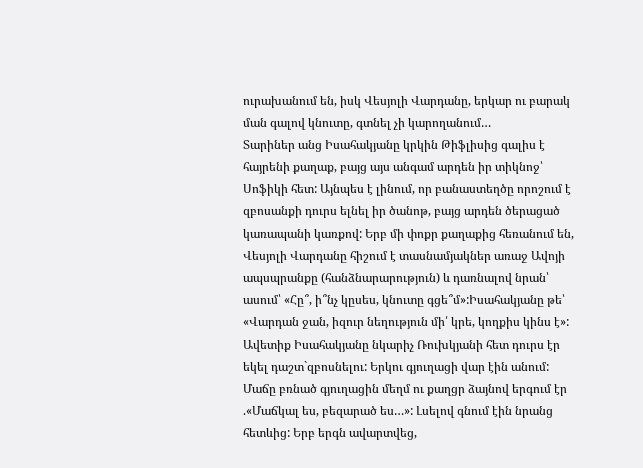ուրախանում են, իսկ Վեսյոլի Վարդանը, երկար ու բարակ ման գալով կնուտը, գտնել չի կարողանում…
Տարիներ անց Իսահակյանը կրկին Թիֆլիսից գալիս է հայրենի քաղաք, բայց այս անգամ արդեն իր տիկնոջ՝ Սոֆիկի հետ: Այնպես է լինում, որ բանաստեղծը որոշում է զբոսանքի դուրս ելնել իր ծանոթ, բայց արդեն ծերացած կառապանի կառքով: Երբ մի փոքր քաղաքից հեռանում են, Վեսյոլի Վարդանը հիշում է տասնամյակներ առաջ Ավոյի ապսպրանքը (հանձնարարություն) և դառնալով նրան՝ ասում՝ «Հը՞, ի՞նչ կըսես, կնուտը գցե՞մ»:Իսահակյանը թե՝ «Վարդան ջան, իզուր նեղություն մի՛ կրե, կողքիս կինս է»:
Ավետիք Իսահակյանը նկարիչ Ռուխկյանի հետ դուրս էր եկել դաշտ`զբոսնելու: Երկու գյուղացի վար էին անում: Մաճը բռնած գյուղացին մեղմ ու քաղցր ձայնով երգում էր .«Մաճկալ ես, բեզարած ես…»: Լսելով գնում էին նրանց հետևից: Երբ երգն ավարտվեց,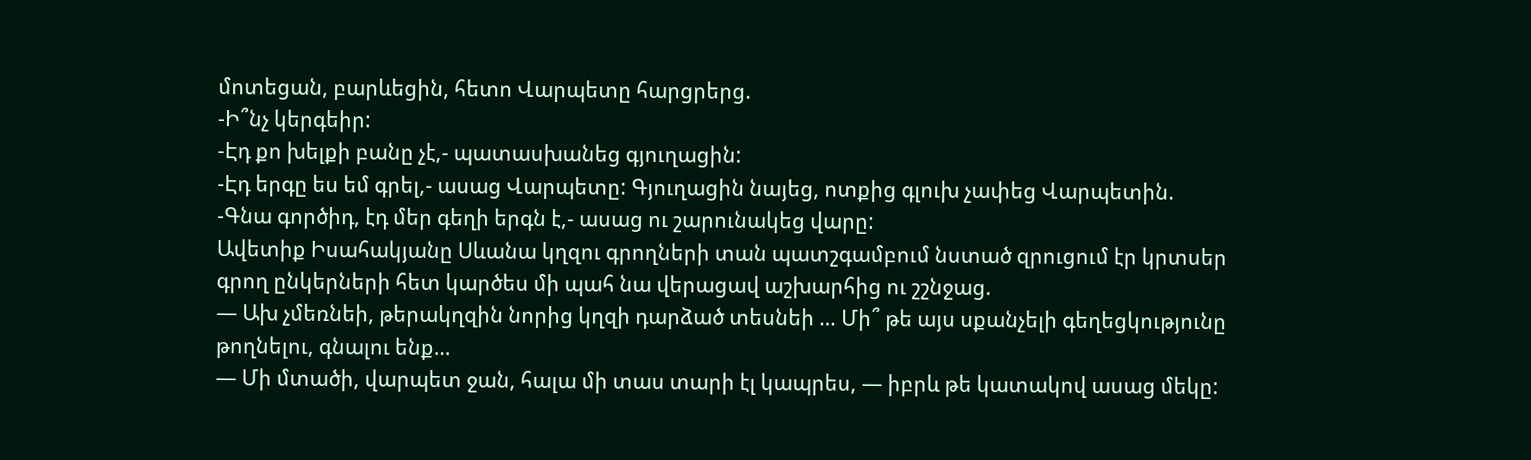մոտեցան, բարևեցին, հետո Վարպետը հարցրերց.
-Ի՞նչ կերգեիր:
-Էդ քո խելքի բանը չէ,- պատասխանեց գյուղացին:
-Էդ երգը ես եմ գրել,- ասաց Վարպետը: Գյուղացին նայեց, ոտքից գլուխ չափեց Վարպետին.
-Գնա գործիդ, էդ մեր գեղի երգն է,- ասաց ու շարունակեց վարը:
Ավետիք Իսահակյանը Սևանա կղզու գրողների տան պատշգամբում նստած զրուցում էր կրտսեր գրող ընկերների հետ կարծես մի պահ նա վերացավ աշխարհից ու շշնջաց.
— Ախ չմեռնեի, թերակղզին նորից կղզի դարձած տեսնեի … Մի՞ թե այս սքանչելի գեղեցկությունը թողնելու, գնալու ենք…
— Մի մտածի, վարպետ ջան, հալա մի տաս տարի էլ կապրես, — իբրև թե կատակով ասաց մեկը: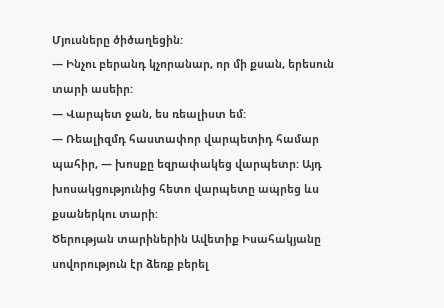Մյուսները ծիծաղեցին:
— Ինչու բերանդ կչորանար, որ մի քսան, երեսուն տարի ասեիր:
— Վարպետ ջան, ես ռեալիստ եմ:
— Ռեալիզմդ հաստափոր վարպետիդ համար պահիր, — խոսքը եզրափակեց վարպետր: Այդ խոսակցությունից հետո վարպետը ապրեց ևս քսաներկու տարի:
Ծերության տարիներին Ավետիք Իսահակյանը սովորություն էր ձեռք բերել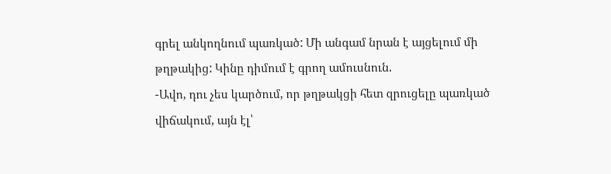գրել անկողնում պառկած: Մի անգամ նրան է այցելում մի թղթակից: Կինը դիմում է գրող ամուսնուն.
-Ավո, դու չես կարծում, որ թղթակցի հետ զրուցելը պառկած վիճակում, այն էլ՝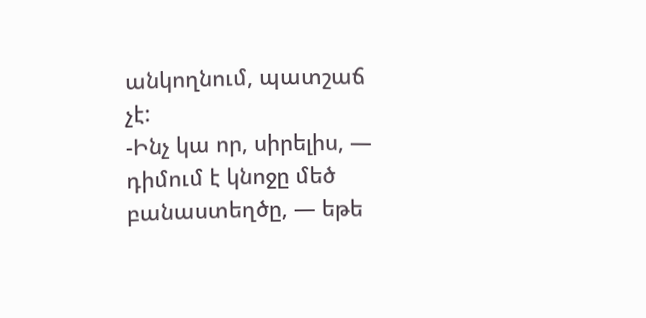անկողնում, պատշաճ չէ:
-Ինչ կա որ, սիրելիս, — դիմում է կնոջը մեծ բանաստեղծը, — եթե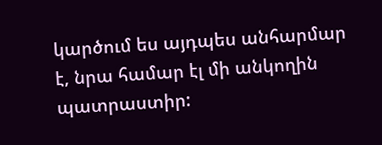կարծում ես այդպես անհարմար է, նրա համար էլ մի անկողին պատրաստիր: